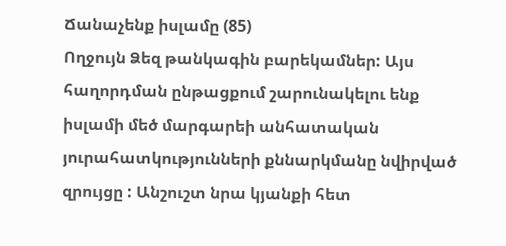Ճանաչենք իսլամը (85)
Ողջույն Ձեզ թանկագին բարեկամներ: Այս հաղորդման ընթացքում շարունակելու ենք իսլամի մեծ մարգարեի անհատական յուրահատկությունների քննարկմանը նվիրված զրույցը : Անշուշտ նրա կյանքի հետ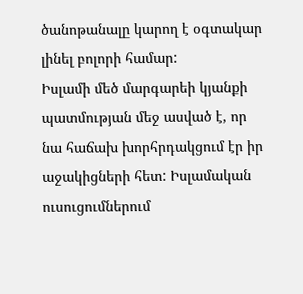ծանոթանալը կարող է օգտակար լինել բոլորի համար:
Իսլամի մեծ մարգարեի կյանքի պատմության մեջ ասված է, որ նա հաճախ խորհրդակցում էր իր աջակիցների հետ: Իսլամական ուսուցումներում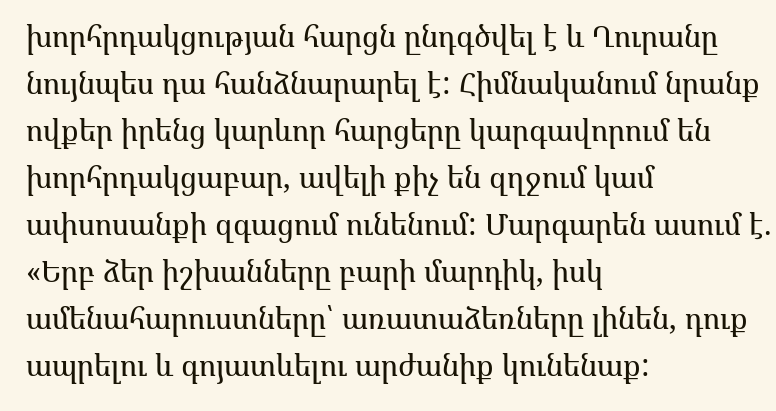խորհրդակցության հարցն ընդգծվել է և Ղուրանը նույնպես դա հանձնարարել է: Հիմնականում նրանք ովքեր իրենց կարևոր հարցերը կարգավորում են խորհրդակցաբար, ավելի քիչ են զղջում կամ ափսոսանքի զգացում ունենում: Մարգարեն ասում է. «Երբ ձեր իշխանները բարի մարդիկ, իսկ ամենահարուստները՝ առատաձեռները լինեն, դուք ապրելու և գոյատևելու արժանիք կունենաք: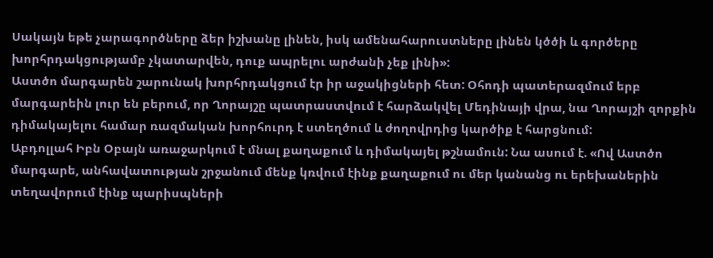Սակայն եթե չարագործները ձեր իշխանը լինեն, իսկ ամենահարուստները լինեն կծծի և գործերը խորհրդակցությամբ չկատարվեն, դուք ապրելու արժանի չեք լինի»:
Աստծո մարգարեն շարունակ խորհրդակցում էր իր աջակիցների հետ: Օհոդի պատերազմում երբ մարգարեին լուր են բերում, որ Ղորայշը պատրաստվում է հարձակվել Մեդինայի վրա, նա Ղորայշի զորքին դիմակայելու համար ռազմական խորհուրդ է ստեղծում և ժողովրդից կարծիք է հարցնում:
Աբդոլլահ Իբն Օբայն առաջարկում է մնալ քաղաքում և դիմակայել թշնամուն: Նա ասում է. «Ով Աստծո մարգարե, անհավատության շրջանում մենք կռվում էինք քաղաքում ու մեր կանանց ու երեխաներին տեղավորում էինք պարիսպների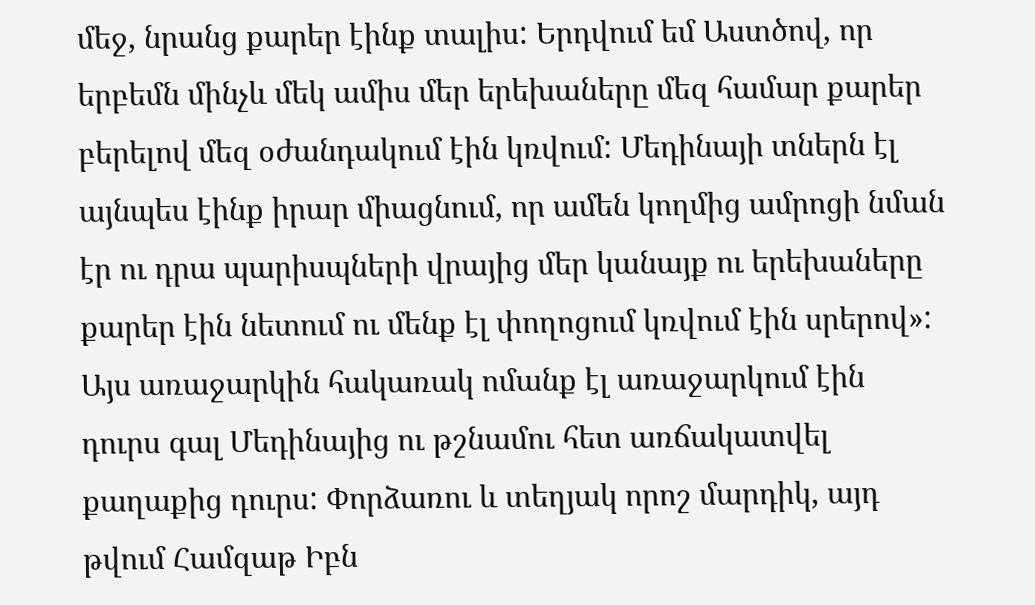մեջ, նրանց քարեր էինք տալիս: Երդվում եմ Աստծով, որ երբեմն մինչև մեկ ամիս մեր երեխաները մեզ համար քարեր բերելով մեզ օժանդակում էին կռվում: Մեդինայի տներն էլ այնպես էինք իրար միացնում, որ ամեն կողմից ամրոցի նման էր ու դրա պարիսպների վրայից մեր կանայք ու երեխաները քարեր էին նետում ու մենք էլ փողոցում կռվում էին սրերով»:
Այս առաջարկին հակառակ ոմանք էլ առաջարկում էին դուրս գալ Մեդինայից ու թշնամու հետ առճակատվել քաղաքից դուրս: Փորձառու և տեղյակ որոշ մարդիկ, այդ թվում Համզաթ Իբն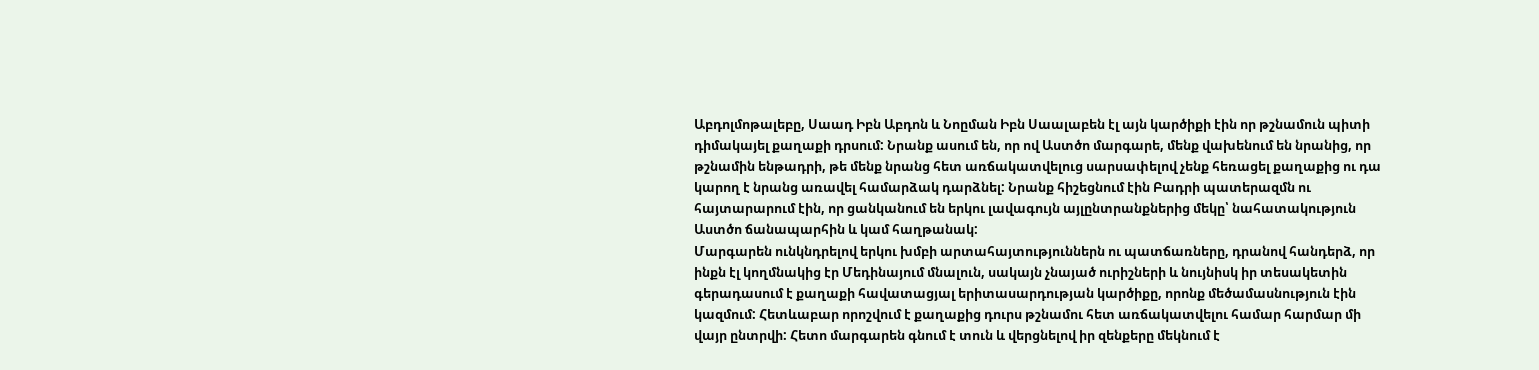Աբդոլմոթալեբը, Սաադ Իբն Աբդոն և Նոըման Իբն Սաալաբեն էլ այն կարծիքի էին որ թշնամուն պիտի դիմակայել քաղաքի դրսում: Նրանք ասում են, որ ով Աստծո մարգարե, մենք վախենում են նրանից, որ թշնամին ենթադրի, թե մենք նրանց հետ առճակատվելուց սարսափելով չենք հեռացել քաղաքից ու դա կարող է նրանց առավել համարձակ դարձնել: Նրանք հիշեցնում էին Բադրի պատերազմն ու հայտարարում էին, որ ցանկանում են երկու լավագույն այլընտրանքներից մեկը՝ նահատակություն Աստծո ճանապարհին և կամ հաղթանակ:
Մարգարեն ունկնդրելով երկու խմբի արտահայտություններն ու պատճառները, դրանով հանդերձ, որ ինքն էլ կողմնակից էր Մեդինայում մնալուն, սակայն չնայած ուրիշների և նույնիսկ իր տեսակետին գերադասում է քաղաքի հավատացյալ երիտասարդության կարծիքը, որոնք մեծամասնություն էին կազմում: Հետևաբար որոշվում է քաղաքից դուրս թշնամու հետ առճակատվելու համար հարմար մի վայր ընտրվի: Հետո մարգարեն գնում է տուն և վերցնելով իր զենքերը մեկնում է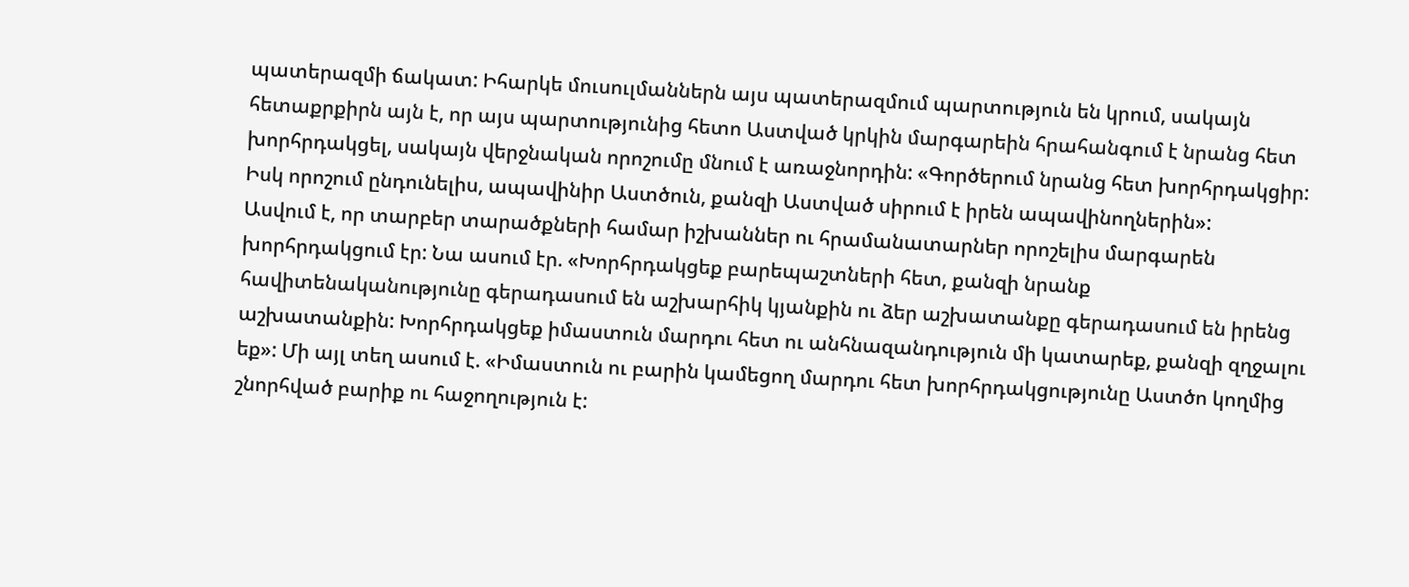պատերազմի ճակատ: Իհարկե մուսուլմաններն այս պատերազմում պարտություն են կրում, սակայն հետաքրքիրն այն է, որ այս պարտությունից հետո Աստված կրկին մարգարեին հրահանգում է նրանց հետ խորհրդակցել, սակայն վերջնական որոշումը մնում է առաջնորդին: «Գործերում նրանց հետ խորհրդակցիր: Իսկ որոշում ընդունելիս, ապավինիր Աստծուն, քանզի Աստված սիրում է իրեն ապավինողներին»:
Ասվում է, որ տարբեր տարածքների համար իշխաններ ու հրամանատարներ որոշելիս մարգարեն խորհրդակցում էր: Նա ասում էր. «Խորհրդակցեք բարեպաշտների հետ, քանզի նրանք հավիտենականությունը գերադասում են աշխարհիկ կյանքին ու ձեր աշխատանքը գերադասում են իրենց աշխատանքին: Խորհրդակցեք իմաստուն մարդու հետ ու անհնազանդություն մի կատարեք, քանզի զղջալու եք»: Մի այլ տեղ ասում է. «Իմաստուն ու բարին կամեցող մարդու հետ խորհրդակցությունը Աստծո կողմից շնորհված բարիք ու հաջողություն է: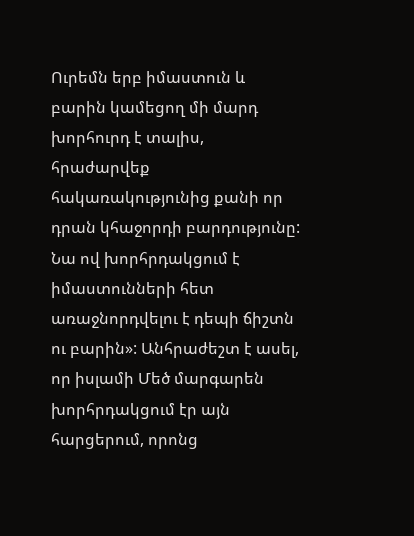Ուրեմն երբ իմաստուն և բարին կամեցող մի մարդ խորհուրդ է տալիս, հրաժարվեք հակառակությունից քանի որ դրան կհաջորդի բարդությունը: Նա ով խորհրդակցում է իմաստունների հետ առաջնորդվելու է դեպի ճիշտն ու բարին»: Անհրաժեշտ է ասել, որ իսլամի Մեծ մարգարեն խորհրդակցում էր այն հարցերում, որոնց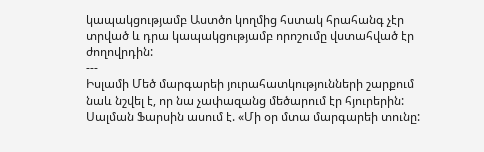կապակցությամբ Աստծո կողմից հստակ հրահանգ չէր տրված և դրա կապակցությամբ որոշումը վստահված էր ժողովրդին:
---
Իսլամի Մեծ մարգարեի յուրահատկությունների շարքում նաև նշվել է, որ նա չափազանց մեծարում էր հյուրերին: Սալման Ֆարսին ասում է. «Մի օր մտա մարգարեի տունը: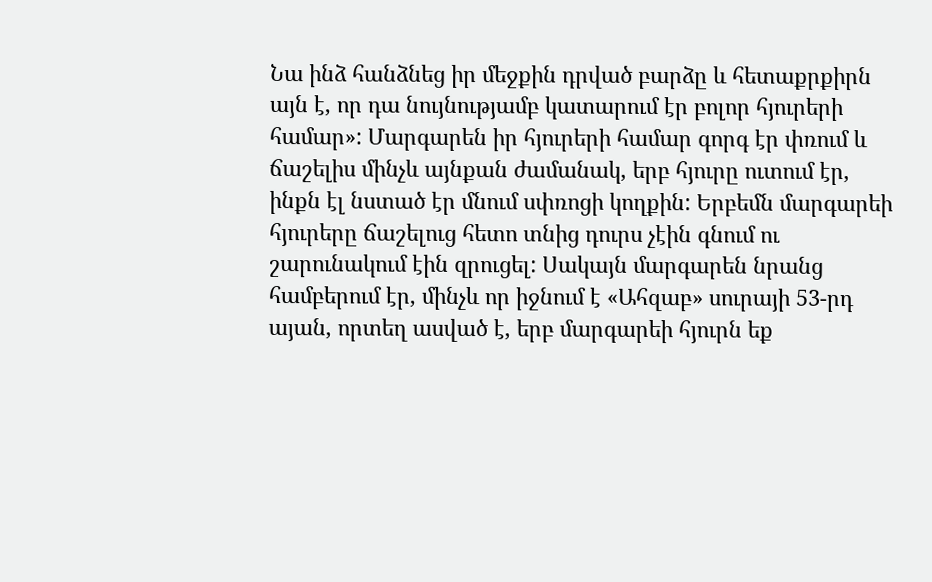Նա ինձ հանձնեց իր մեջքին դրված բարձը և հետաքրքիրն այն է, որ դա նույնությամբ կատարում էր բոլոր հյուրերի համար»: Մարգարեն իր հյուրերի համար գորգ էր փռում և ճաշելիս մինչև այնքան ժամանակ, երբ հյուրը ուտում էր, ինքն էլ նստած էր մնում սփռոցի կողքին: Երբեմն մարգարեի հյուրերը ճաշելուց հետո տնից դուրս չէին գնում ու շարունակում էին զրուցել: Սակայն մարգարեն նրանց համբերում էր, մինչև որ իջնում է «Ահզաբ» սուրայի 53-րդ այան, որտեղ ասված է, երբ մարգարեի հյուրն եք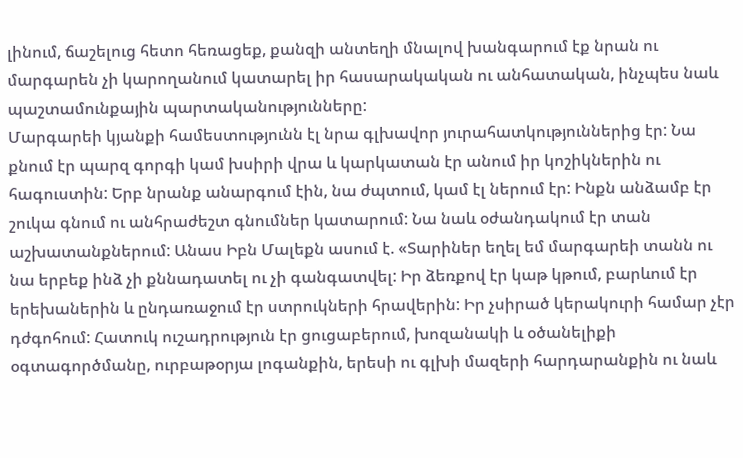լինում, ճաշելուց հետո հեռացեք, քանզի անտեղի մնալով խանգարում էք նրան ու մարգարեն չի կարողանում կատարել իր հասարակական ու անհատական, ինչպես նաև պաշտամունքային պարտականությունները:
Մարգարեի կյանքի համեստությունն էլ նրա գլխավոր յուրահատկություններից էր: Նա քնում էր պարզ գորգի կամ խսիրի վրա և կարկատան էր անում իր կոշիկներին ու հագուստին: Երբ նրանք անարգում էին, նա ժպտում, կամ էլ ներում էր: Ինքն անձամբ էր շուկա գնում ու անհրաժեշտ գնումներ կատարում: Նա նաև օժանդակում էր տան աշխատանքներում: Անաս Իբն Մալեքն ասում է. «Տարիներ եղել եմ մարգարեի տանն ու նա երբեք ինձ չի քննադատել ու չի գանգատվել: Իր ձեռքով էր կաթ կթում, բարևում էր երեխաներին և ընդառաջում էր ստրուկների հրավերին: Իր չսիրած կերակուրի համար չէր դժգոհում: Հատուկ ուշադրություն էր ցուցաբերում, խոզանակի և օծանելիքի օգտագործմանը, ուրբաթօրյա լոգանքին, երեսի ու գլխի մազերի հարդարանքին ու նաև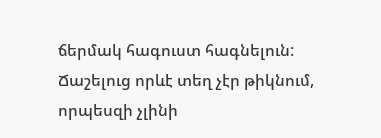ճերմակ հագուստ հագնելուն: Ճաշելուց որևէ տեղ չէր թիկնում, որպեսզի չլինի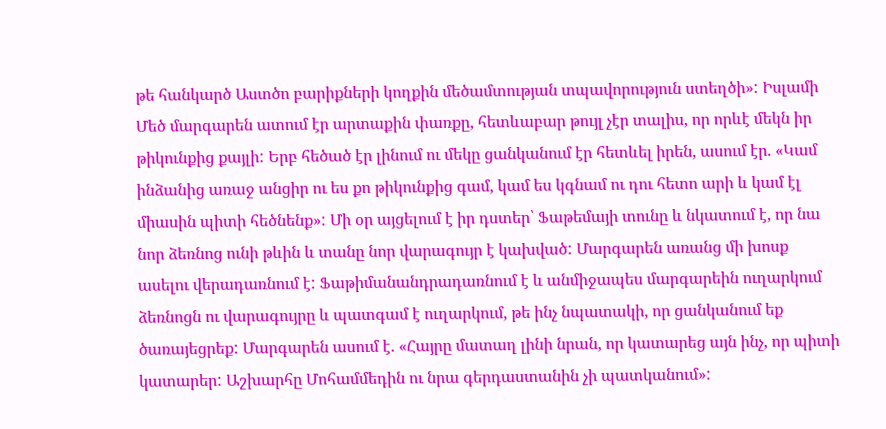թե հանկարծ Աստծո բարիքների կողքին մեծամտության տպավորություն ստեղծի»: Իսլամի Մեծ մարգարեն ատում էր արտաքին փառքը, հետևաբար թույլ չէր տալիս, որ որևէ մեկն իր թիկունքից քայլի: Երբ հեծած էր լինում ու մեկը ցանկանում էր հետևել իրեն, ասում էր. «Կամ ինձանից առաջ անցիր ու ես քո թիկունքից գամ, կամ ես կգնամ ու դու հետո արի և կամ էլ միասին պիտի հեծնենք»: Մի օր այցելում է իր դստեր՝ Ֆաթեմայի տունը և նկատում է, որ նա նոր ձեռնոց ունի թևին և տանը նոր վարագույր է կախված: Մարգարեն առանց մի խոսք ասելու վերադառնում է: Ֆաթիմանանդրադառնում է և անմիջապես մարգարեին ուղարկում ձեռնոցն ու վարագույրը և պատգամ է ուղարկում, թե ինչ նպատակի, որ ցանկանում եք ծառայեցրեք: Մարգարեն ասում է. «Հայրը մատաղ լինի նրան, որ կատարեց այն ինչ, որ պիտի կատարեր: Աշխարհը Մոհամմեդին ու նրա գերդաստանին չի պատկանում»: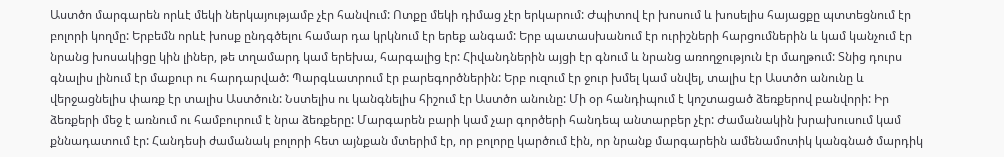Աստծո մարգարեն որևէ մեկի ներկայությամբ չէր հանվում: Ոտքը մեկի դիմաց չէր երկարում: Ժպիտով էր խոսում և խոսելիս հայացքը պտտեցնում էր բոլորի կողմը: Երբեմն որևէ խոսք ընդգծելու համար դա կրկնում էր երեք անգամ: Երբ պատասխանում էր ուրիշների հարցումներին և կամ կանչում էր նրանց խոսակիցը կին լիներ, թե տղամարդ կամ երեխա, հարգալից էր: Հիվանդներին այցի էր գնում և նրանց առողջություն էր մաղթում: Տնից դուրս գնալիս լինում էր մաքուր ու հարդարված: Պարգևատրում էր բարեգործներին: Երբ ուզում էր ջուր խմել կամ սնվել, տալիս էր Աստծո անունը և վերջացնելիս փառք էր տալիս Աստծուն: Նստելիս ու կանգնելիս հիշում էր Աստծո անունը: Մի օր հանդիպում է կոշտացած ձեռքերով բանվորի: Իր ձեռքերի մեջ է առնում ու համբուրում է նրա ձեռքերը: Մարգարեն բարի կամ չար գործերի հանդեպ անտարբեր չէր: Ժամանակին խրախուսում կամ քննադատում էր: Հանդեսի ժամանակ բոլորի հետ այնքան մտերիմ էր, որ բոլորը կարծում էին, որ նրանք մարգարեին ամենամոտիկ կանգնած մարդիկ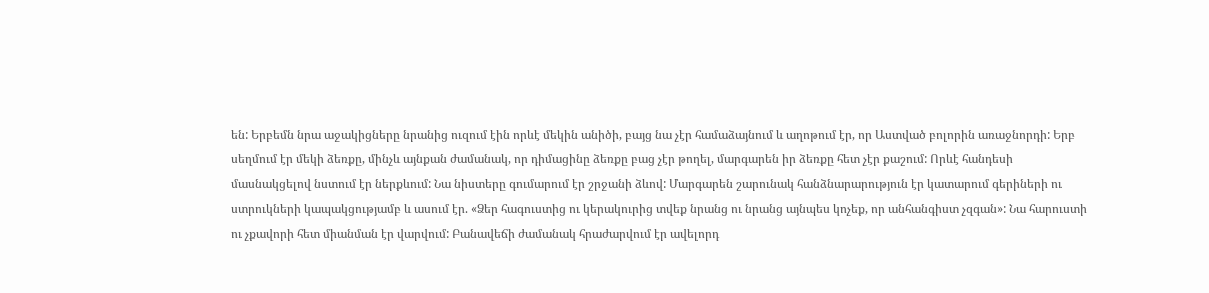են: Երբեմն նրա աջակիցները նրանից ուզում էին որևէ մեկին անիծի, բայց նա չէր համաձայնում և աղոթում էր, որ Աստված բոլորին առաջնորդի: Երբ սեղմում էր մեկի ձեռքը, մինչև այնքան ժամանակ, որ դիմացինը ձեռքը բաց չէր թողել, մարգարեն իր ձեռքը հետ չէր քաշում: Որևէ հանդեսի մասնակցելով նստում էր ներքևում: Նա նիստերը գումարում էր շրջանի ձևով: Մարգարեն շարունակ հանձնարարություն էր կատարում գերիների ու ստրուկների կապակցությամբ և ասում էր. «Ձեր հագուստից ու կերակուրից տվեք նրանց ու նրանց այնպես կոչեք, որ անհանգիստ չզգան»: Նա հարուստի ու չքավորի հետ միանման էր վարվում: Բանավեճի ժամանակ հրաժարվում էր ավելորդ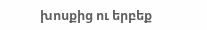խոսքից ու երբեք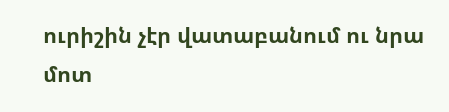ուրիշին չէր վատաբանում ու նրա մոտ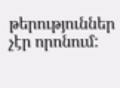թերություններ չէր որոնում: